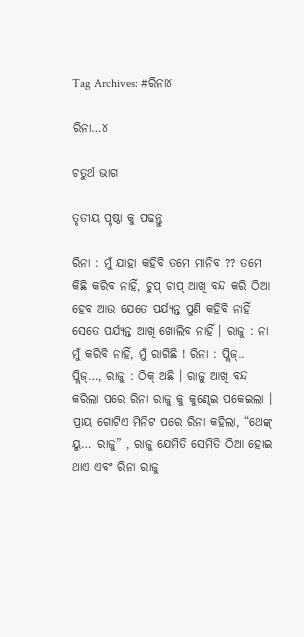Tag Archives: #ରିନା୪

ରିନା…୪

ଚତୁର୍ଥ ଭାଗ

ତୃତୀୟ ପୃଷ୍ଠା କୁ ପଢନ୍ତୁ

ରିନା : ମୁଁ ଯାହା କହିବି ତମେ ମାନିବ ?? ତମେ କିଛି କରିବ ନାହିଁ, ଚୁପ୍ ଚାପ୍ ଆଖି ବନ୍ଦ କରି ଠିଆ ହେବ ଆଉ ଯେତେ ପର୍ଯ୍ୟନ୍ତ ପୁଣି କହିବି ନାହିଁ ସେତେ ପର୍ଯ୍ୟନ୍ତ ଆଖି ଖୋଲିବ ନାହିଁ । ରାଜୁ : ନା ମୁଁ କରିବି ନାହିଁ, ମୁଁ ରାଗିଛି ! ରିନା : ପ୍ଲିଜ୍.. ପ୍ଲିଜ୍…, ରାଜୁ : ଠିକ୍ ଅଛି । ରାଜୁ ଆଖି ବନ୍ଦ କରିଲା ପରେ ରିନା ରାଜୁ କୁ କୁଣ୍ଢେଇ ପକେଇଲା । ପ୍ରାୟ ଗୋଟିଏ ମିନିଟ ପରେ ରିନା କହିଲା, “ଥେଙ୍କ୍ ୟୁ… ରାଜୁ” , ରାଜୁ ଯେମିତି ସେମିତି ଠିଆ ହୋଇ ଥାଏ ଏବଂ ରିନା ରାଜୁ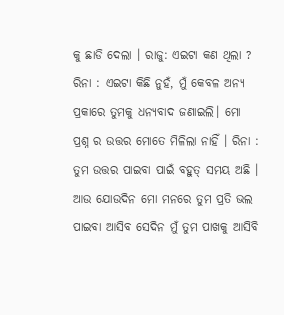କୁ ଛାଡି ଦେଲା । ରାଜୁ: ଏଇଟା କଣ ଥିଲା ? ରିନା : ଏଇଟା କିଛି ନୁହଁ, ମୁଁ କେବଳ ଅନ୍ୟ ପ୍ରକାରେ ତୁମକୁ ଧନ୍ୟବାଦ ଜଣାଇଲି। ମୋ ପ୍ରଶ୍ନ ର ଉତ୍ତର ମୋତେ ମିଳିଲା ନାହିଁ । ରିନା : ତୁମ ଉତ୍ତର ପାଇବା ପାଇଁ ବହୁତ୍ ସମୟ ଅଛି । ଆଉ ଯୋଉଦିନ ମୋ ମନରେ ତୁମ ପ୍ରତି ଭଲ ପାଇବା ଆସିବ ସେଦିନ ମୁଁ ତୁମ ପାଖକୁ ଆସିବି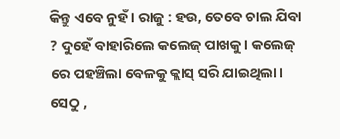କିନ୍ତୁ ଏବେ ନୁହଁ । ରାଜୁ : ହଉ, ତେବେ ଚାଲ ଯିବା ? ଦୁହେଁ ବାହାରିଲେ କଲେଜ୍ ପାଖକୁ। କଲେଜ୍ ରେ ପହଞ୍ଚିଲା ବେଳକୁ କ୍ଲାସ୍ ସରି ଯାଇଥିଲା। ସେଠୁ ,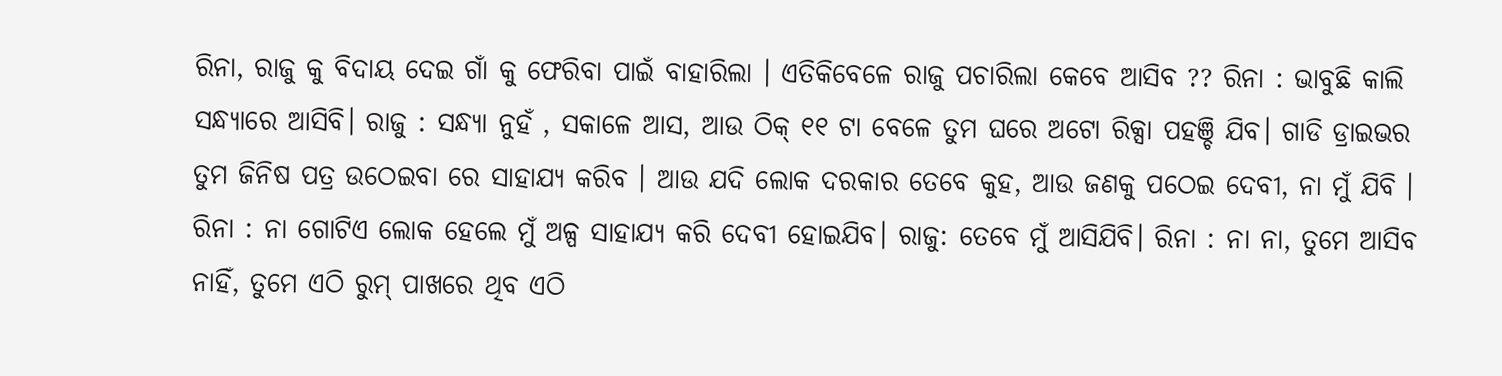ରିନା, ରାଜୁ କୁ ବିଦାୟ ଦେଇ ଗାଁ କୁ ଫେରିବା ପାଇଁ ବାହାରିଲା । ଏତିକିବେଳେ ରାଜୁ ପଚାରିଲା କେବେ ଆସିବ ?? ରିନା : ଭାବୁଛି କାଲି ସନ୍ଧ୍ୟାରେ ଆସିବି। ରାଜୁ : ସନ୍ଧ୍ୟା ନୁହଁ , ସକାଳେ ଆସ, ଆଉ ଠିକ୍ ୧୧ ଟା ବେଳେ ତୁମ ଘରେ ଅଟୋ ରିକ୍ସା ପହଞ୍ଚି ଯିବ। ଗାଡି ଡ୍ରାଇଭର ତୁମ ଜିନିଷ ପତ୍ର ଉଠେଇବା ରେ ସାହାଯ୍ୟ କରିବ । ଆଉ ଯଦି ଲୋକ ଦରକାର ତେବେ କୁହ, ଆଉ ଜଣକୁ ପଠେଇ ଦେବୀ, ନା ମୁଁ ଯିବି । ରିନା : ନା ଗୋଟିଏ ଲୋକ ହେଲେ ମୁଁ ଅଳ୍ପ ସାହାଯ୍ୟ କରି ଦେବୀ ହୋଇଯିବ। ରାଜୁ: ତେବେ ମୁଁ ଆସିଯିବି। ରିନା : ନା ନା, ତୁମେ ଆସିବ ନାହିଁ, ତୁମେ ଏଠି ରୁମ୍ ପାଖରେ ଥିବ ଏଠି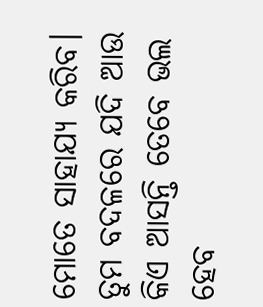ମୋତେ ସାହାଯ୍ୟ କରିବ। ତୁମ ବଦଳରେ ଯଦି ଆଉ କିଏ ଆସନ୍ତି ତେବେ ଭଲ ହେବ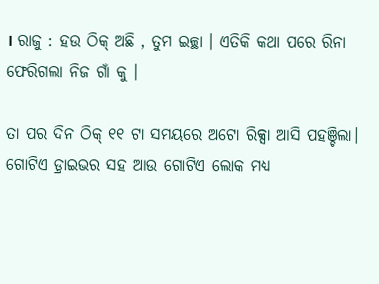। ରାଜୁ : ହଉ ଠିକ୍ ଅଛି , ତୁମ ଇଚ୍ଛା । ଏତିକି କଥା ପରେ ରିନା ଫେରିଗଲା ନିଜ ଗାଁ କୁ ।

ତା ପର ଦିନ ଠିକ୍ ୧୧ ଟା ସମୟରେ ଅଟୋ ରିକ୍ସା ଆସି ପହଞ୍ଚିଲା। ଗୋଟିଏ ଡ଼୍ରାଇଭର ସହ ଆଉ ଗୋଟିଏ ଲୋକ ମଧ୍ୟ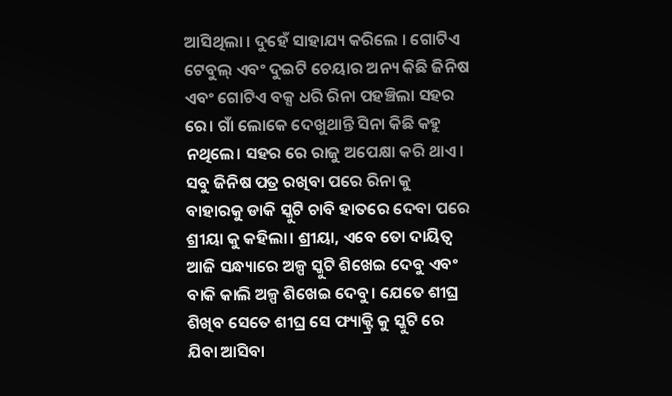ଆସିଥିଲା । ଦୁହେଁ ସାହାଯ୍ୟ କରିଲେ । ଗୋଟିଏ ଟେବୁଲ୍ ଏବଂ ଦୁଇଟି ଚେୟାର ଅନ୍ୟ କିଛି ଜିନିଷ ଏବଂ ଗୋଟିଏ ବକ୍ସ ଧରି ରିନା ପହଞ୍ଚିଲା ସହର ରେ। ଗାଁ ଲୋକେ ଦେଖୁଥାନ୍ତି ସିନା କିଛି କହୁ ନଥିଲେ। ସହର ରେ ରାଜୁ ଅପେକ୍ଷା କରି ଥାଏ। ସବୁ ଜିନିଷ ପତ୍ର ରଖିବା ପରେ ରିନା କୁ ବାହାରକୁ ଡାକି ସ୍କୁଟି ଚାବି ହାତରେ ଦେବା ପରେ ଶ୍ରୀୟା କୁ କହିଲା। ଶ୍ରୀୟା, ଏବେ ତୋ ଦାୟିତ୍ଵ ଆଜି ସନ୍ଧ୍ୟାରେ ଅଳ୍ପ ସ୍କୁଟି ଶିଖେଇ ଦେବୁ ଏବଂ ବାକି କାଲି ଅଳ୍ପ ଶିଖେଇ ଦେବୁ। ଯେତେ ଶୀଘ୍ର ଶିଖିବ ସେତେ ଶୀଘ୍ର ସେ ଫ୍ୟାକ୍ଟ୍ରି କୁ ସ୍କୁଟି ରେ ଯିବା ଆସିବା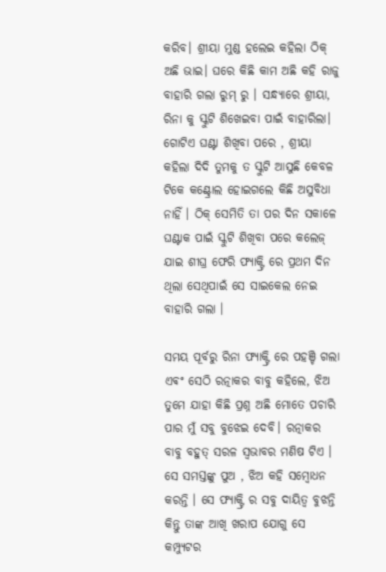କରିବ। ଶ୍ରୀୟା ମୁଣ୍ଡ ହଲେଇ କହିଲା ଠିକ୍ ଅଛି ଭାଇ। ଘରେ କିଛି କାମ ଅଛି କହି ରାଜୁ ବାହାରି ଗଲା ରୁମ୍ ରୁ । ସନ୍ଧ୍ୟାରେ ଶ୍ରୀୟା, ରିନା କୁ ସ୍କୁଟି ଶିଖେଇବା ପାଇଁ ବାହାରିଲା। ଗୋଟିଏ ଘଣ୍ଟା ଶିଖିବା ପରେ , ଶ୍ରୀୟା କହିଲା ଦିଦି ତୁମକୁ ତ ସ୍କୁଟି ଆସୁଛି କେବଳ ଟିକେ କଣ୍ଟ୍ରୋଲ ହୋଇଗଲେ କିଛି ଅସୁବିଧା ନାହିଁ । ଠିକ୍ ସେମିତି ତା ପର ଦିନ ସକାଳେ ଘଣ୍ଟାକ ପାଇଁ ସ୍କୁଟି ଶିଖିବା ପରେ କଲେଜ୍ ଯାଇ ଶୀଘ୍ର ଫେରି ଫ୍ୟାକ୍ଟ୍ରି ରେ ପ୍ରଥମ ଦିନ ଥିଲା ସେଥିପାଇଁ ସେ ସାଇକେଲ ନେଇ ବାହାରି ଗଲା ।

ସମୟ ପୂର୍ବରୁ ରିନା ଫ୍ୟାକ୍ଟ୍ରି ରେ ପହଞ୍ଚି ଗଲା ଏଵଂ ସେଠି ରତ୍ନାକର ବାବୁ କହିଲେ, ଝିଅ ତୁମେ ଯାହା କିଛି ପ୍ରଶ୍ନ ଅଛି ମୋତେ ପଚାରି ପାର ମୁଁ ସବୁ ବୁଝେଇ ଦେବି। ରତ୍ନାକର ବାବୁ ବହୁତ୍ ସରଳ ସ୍ୱଭାବର ମଣିଷ ଟିଏ । ସେ ସମସ୍ତଙ୍କୁ ପୁଅ , ଝିଅ କହି ସମ୍ବୋଧନ କରନ୍ତି । ସେ ଫ୍ୟାକ୍ଟ୍ରି ର ସବୁ ଦାୟିତ୍ଵ ବୁଝନ୍ତି କିନ୍ତୁ ତାଙ୍କ ଆଖି ଖରାପ ଯୋଗୁ ସେ କମ୍ପ୍ୟୁଟର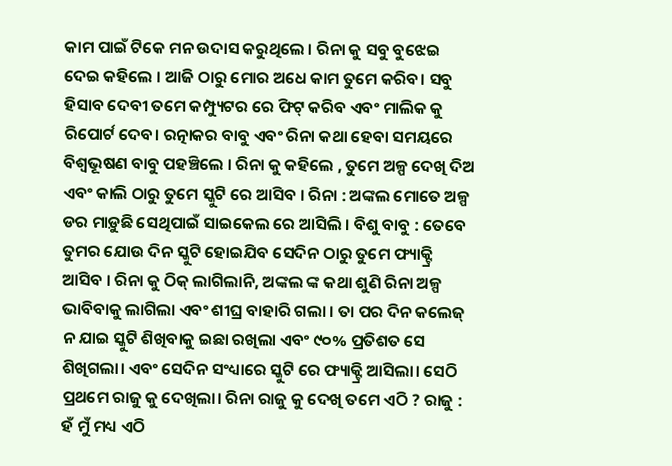କାମ ପାଇଁ ଟିକେ ମନ ଉଦାସ କରୁଥିଲେ । ରିନା କୁ ସବୁ ବୁଝେଇ ଦେଇ କହିଲେ । ଆଜି ଠାରୁ ମୋର ଅଧେ କାମ ତୁମେ କରିବ। ସବୁ ହିସାବ ଦେବୀ ତମେ କମ୍ପ୍ୟୁଟର ରେ ଫିଟ୍ କରିବ ଏବଂ ମାଲିକ କୁ ରିପୋର୍ଟ ଦେବ। ରତ୍ନାକର ବାବୁ ଏବଂ ରିନା କଥା ହେବା ସମୟରେ ବିଶ୍ବଭୂଷଣ ବାବୁ ପହଞ୍ଚିଲେ । ରିନା କୁ କହିଲେ , ତୁମେ ଅଳ୍ପ ଦେଖି ଦିଅ ଏବଂ କାଲି ଠାରୁ ତୁମେ ସ୍କୁଟି ରେ ଆସିବ । ରିନା : ଅଙ୍କଲ ମୋତେ ଅଳ୍ପ ଡର ମାଡ଼ୁଛି ସେଥିପାଇଁ ସାଇକେଲ ରେ ଆସିଲି । ବିଶୁ ବାବୁ : ତେବେ ତୁମର ଯୋଉ ଦିନ ସ୍କୁଟି ହୋଇଯିବ ସେଦିନ ଠାରୁ ତୁମେ ଫ୍ୟାକ୍ଟ୍ରି ଆସିବ । ରିନା କୁ ଠିକ୍ ଲାଗିଲାନି, ଅଙ୍କଲ ଙ୍କ କଥା ଶୁଣି ରିନା ଅଳ୍ପ ଭାବିବାକୁ ଲାଗିଲା ଏବଂ ଶୀଘ୍ର ବାହାରି ଗଲା । ତା ପର ଦିନ କଲେଜ୍ ନ ଯାଇ ସ୍କୁଟି ଶିଖିବାକୁ ଇଛା ରଖିଲା ଏବଂ ୯୦% ପ୍ରତିଶତ ସେ ଶିଖିଗଲା। ଏବଂ ସେଦିନ ସଂଧ୍ୟାରେ ସ୍କୁଟି ରେ ଫ୍ୟାକ୍ଟ୍ରି ଆସିଲା। ସେଠି ପ୍ରଥମେ ରାଜୁ କୁ ଦେଖିଲା। ରିନା ରାଜୁ କୁ ଦେଖି ତମେ ଏଠି ? ରାଜୁ : ହଁ ମୁଁ ମଧ୍ୟ ଏଠି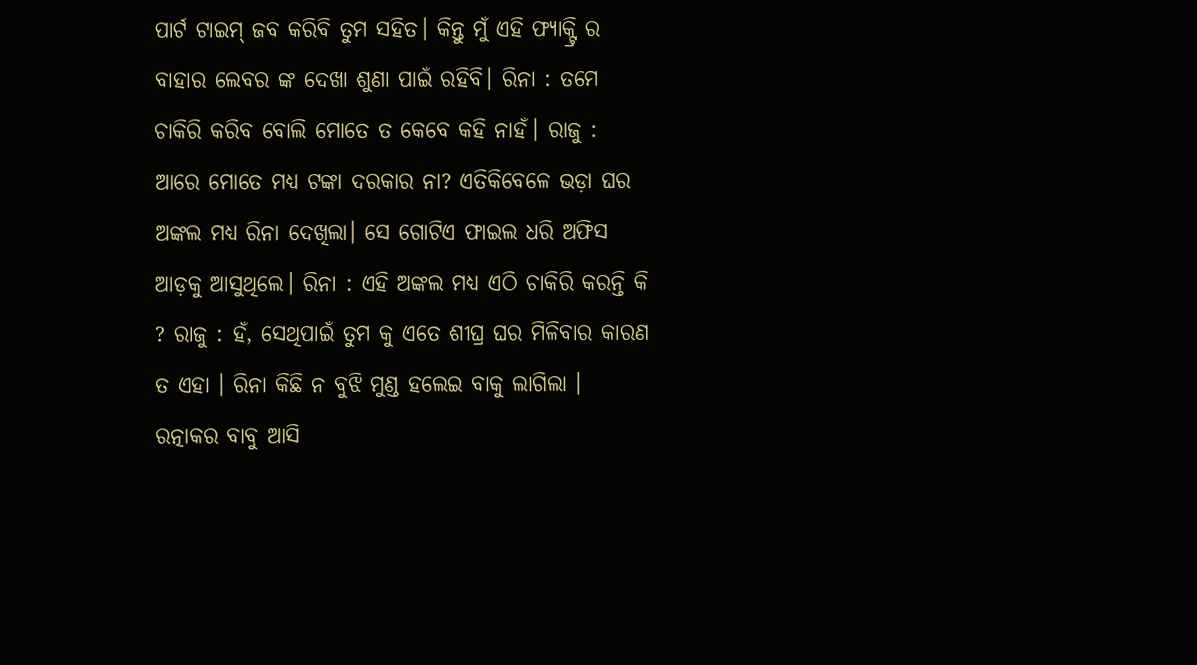ପାର୍ଟ ଟାଇମ୍ ଜବ କରିବି ତୁମ ସହିତ। କିନ୍ତୁ ମୁଁ ଏହି ଫ୍ୟାକ୍ଟ୍ରି ର ବାହାର ଲେବର ଙ୍କ ଦେଖା ଶୁଣା ପାଇଁ ରହିବି। ରିନା : ତମେ ଚାକିରି କରିବ ବୋଲି ମୋତେ ତ କେବେ କହି ନାହଁ। ରାଜୁ : ଆରେ ମୋତେ ମଧ୍ୟ ଟଙ୍କା ଦରକାର ନା? ଏତିକିବେଳେ ଭଡ଼ା ଘର ଅଙ୍କଲ ମଧ୍ୟ ରିନା ଦେଖିଲା। ସେ ଗୋଟିଏ ଫାଇଲ ଧରି ଅଫିସ ଆଡ଼କୁ ଆସୁଥିଲେ। ରିନା : ଏହି ଅଙ୍କଲ ମଧ୍ୟ ଏଠି ଚାକିରି କରନ୍ତି କି ? ରାଜୁ : ହଁ, ସେଥିପାଇଁ ତୁମ କୁ ଏତେ ଶୀଘ୍ର ଘର ମିଳିବାର କାରଣ ତ ଏହା । ରିନା କିଛି ନ ବୁଝି ମୁଣ୍ଡ ହଲେଇ ବାକୁ ଲାଗିଲା । ରତ୍ନାକର ବାବୁ ଆସି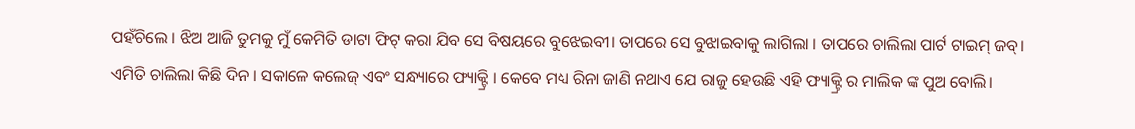ପହଁଚିଲେ । ଝିଅ ଆଜି ତୁମକୁ ମୁଁ କେମିତି ଡାଟା ଫିଟ୍ କରା ଯିବ ସେ ବିଷୟରେ ବୁଝେଇବୀ। ତାପରେ ସେ ବୁଝାଇବାକୁ ଲାଗିଲା । ତାପରେ ଚାଲିଲା ପାର୍ଟ ଟାଇମ୍ ଜବ୍। ଏମିତି ଚାଲିଲା କିଛି ଦିନ । ସକାଳେ କଲେଜ୍ ଏବଂ ସନ୍ଧ୍ୟାରେ ଫ୍ୟାକ୍ଟ୍ରି । କେବେ ମଧ୍ୟ ରିନା ଜାଣି ନଥାଏ ଯେ ରାଜୁ ହେଉଛି ଏହି ଫ୍ୟାକ୍ଟ୍ରି ର ମାଲିକ ଙ୍କ ପୁଅ ବୋଲି।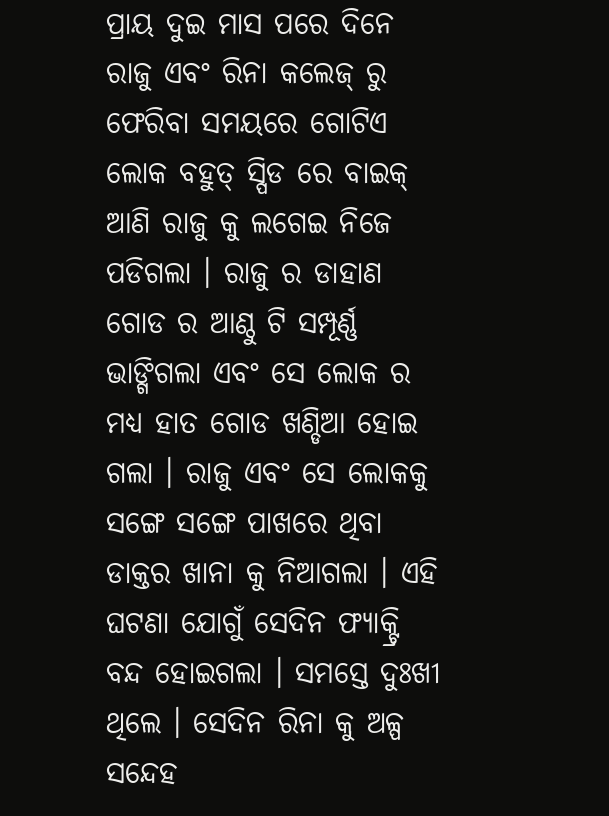ପ୍ରାୟ ଦୁଇ ମାସ ପରେ ଦିନେ ରାଜୁ ଏବଂ ରିନା କଲେଜ୍ ରୁ ଫେରିବା ସମୟରେ ଗୋଟିଏ ଲୋକ ବହୁତ୍ ସ୍ପିଡ ରେ ବାଇକ୍ ଆଣି ରାଜୁ କୁ ଲଗେଇ ନିଜେ ପଡିଗଲା । ରାଜୁ ର ଡାହାଣ ଗୋଡ ର ଆଣ୍ଠୁ ଟି ସମ୍ପୂର୍ଣ୍ଣ ଭାଙ୍ଗିଗଲା ଏବଂ ସେ ଲୋକ ର ମଧ୍ୟ ହାତ ଗୋଡ ଖଣ୍ଡିଆ ହୋଇ ଗଲା । ରାଜୁ ଏବଂ ସେ ଲୋକକୁ ସଙ୍ଗେ ସଙ୍ଗେ ପାଖରେ ଥିବା ଡାକ୍ତର ଖାନା କୁ ନିଆଗଲା । ଏହି ଘଟଣା ଯୋଗୁଁ ସେଦିନ ଫ୍ୟାକ୍ଟ୍ରି ବନ୍ଦ ହୋଇଗଲା । ସମସ୍ତେ ଦୁଃଖୀ ଥିଲେ । ସେଦିନ ରିନା କୁ ଅଳ୍ପ ସନ୍ଦେହ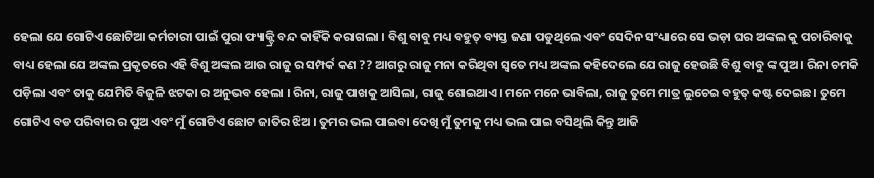ହେଲା ଯେ ଗୋଟିଏ ଛୋଟିଆ କର୍ମଚାରୀ ପାଇଁ ପୁରା ଫ୍ୟାକ୍ଟ୍ରି ବନ୍ଦ କାହିଁକି କରାଗଲା । ବିଶୁ ବାବୁ ମଧ୍ୟ ବହୁତ୍ ବ୍ୟସ୍ତ ଜଣା ପଡୁଥିଲେ ଏବଂ ସେଦିନ ସଂଧ୍ୟାରେ ସେ ଭଡ଼ା ଘର ଅଙ୍କଲ କୁ ପଚାରିବାକୁ ବାଧ୍ୟ ହେଲା ଯେ ଅଙ୍କଲ ପ୍ରକୃତରେ ଏହି ବିଶୁ ଅଙ୍କଲ ଆଉ ରାଜୁ ର ସମ୍ପର୍କ କଣ ?? ଆଗରୁ ରାଜୁ ମନା କରିଥିବା ସ୍ୱତେ ମଧ୍ୟ ଅଙ୍କଲ କହିଦେଲେ ଯେ ରାଜୁ ହେଉଛି ବିଶୁ ବାବୁ ଙ୍କ ପୁଅ । ରିନା ଚମକି ପଡ଼ିଲା ଏବଂ ତାକୁ ଯେମିତି ବିଜୁଳି ଝଟକା ର ଅନୁଭବ ହେଲା । ରିନା, ରାଜୁ ପାଖକୁ ଆସିଲା, ରାଜୁ ଶୋଇଥାଏ। ମନେ ମନେ ଭାବିଲା, ରାଜୁ ତୁମେ ମାତ୍ର ଲୁଚେଇ ବହୁତ୍ କଷ୍ଟ ଦେଇଛ। ତୁମେ ଗୋଟିଏ ବଡ ପରିବାର ର ପୁଅ ଏବଂ ମୁଁ ଗୋଟିଏ ଛୋଟ ଜାତିର ଝିଅ । ତୁମର ଭଲ ପାଇବା ଦେଖି ମୁଁ ତୁମକୁ ମଧ୍ୟ ଭଲ ପାଇ ବସିଥିଲି କିନ୍ତୁ ଆଜି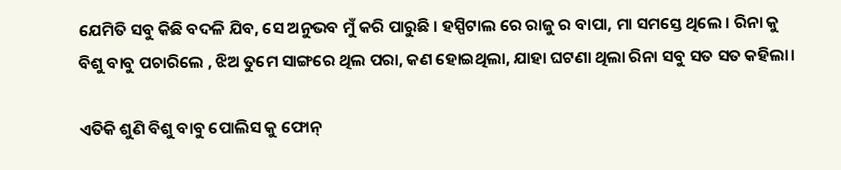ଯେମିତି ସବୁ କିଛି ବଦଳି ଯିବ, ସେ ଅନୁଭବ ମୁଁ କରି ପାରୁଛି । ହସ୍ପିଟାଲ ରେ ରାଜୁ ର ବାପା, ମା ସମସ୍ତେ ଥିଲେ । ରିନା କୁ ବିଶୁ ବାବୁ ପଚାରିଲେ , ଝିଅ ତୁମେ ସାଙ୍ଗରେ ଥିଲ ପରା, କଣ ହୋଇଥିଲା, ଯାହା ଘଟଣା ଥିଲା ରିନା ସବୁ ସତ ସତ କହିଲା।

ଏତିକି ଶୁଣି ବିଶୁ ବାବୁ ପୋଲିସ କୁ ଫୋନ୍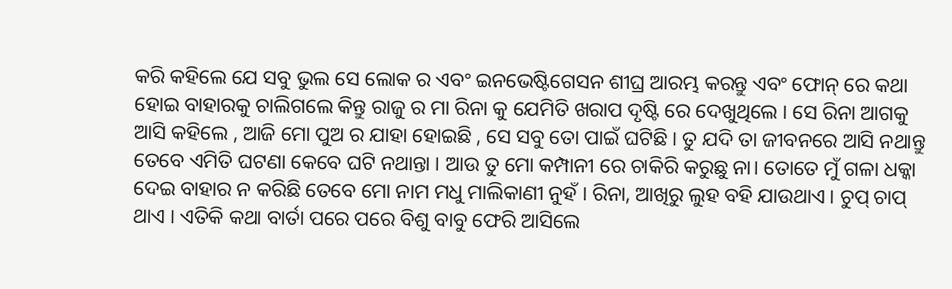କରି କହିଲେ ଯେ ସବୁ ଭୁଲ ସେ ଲୋକ ର ଏବଂ ଇନଭେଷ୍ଟିଗେସନ ଶୀଘ୍ର ଆରମ୍ଭ କରନ୍ତୁ ଏବଂ ଫୋନ୍ ରେ କଥା ହୋଇ ବାହାରକୁ ଚାଲିଗଲେ କିନ୍ତୁ ରାଜୁ ର ମା ରିନା କୁ ଯେମିତି ଖରାପ ଦୃଷ୍ଟି ରେ ଦେଖୁଥିଲେ । ସେ ରିନା ଆଗକୁ ଆସି କହିଲେ , ଆଜି ମୋ ପୁଅ ର ଯାହା ହୋଇଛି , ସେ ସବୁ ତୋ ପାଇଁ ଘଟିଛି । ତୁ ଯଦି ତା ଜୀବନରେ ଆସି ନଥାନ୍ତୁ ତେବେ ଏମିତି ଘଟଣା କେବେ ଘଟି ନଥାନ୍ତା । ଆଉ ତୁ ମୋ କମ୍ପାନୀ ରେ ଚାକିରି କରୁଛୁ ନା। ତୋତେ ମୁଁ ଗଳା ଧକ୍କା ଦେଇ ବାହାର ନ କରିଛି ତେବେ ମୋ ନାମ ମଧୁ ମାଲିକାଣୀ ନୁହଁ । ରିନା, ଆଖିରୁ ଲୁହ ବହି ଯାଉଥାଏ । ଚୁପ୍ ଚାପ୍ ଥାଏ । ଏତିକି କଥା ବାର୍ତା ପରେ ପରେ ବିଶୁ ବାବୁ ଫେରି ଆସିଲେ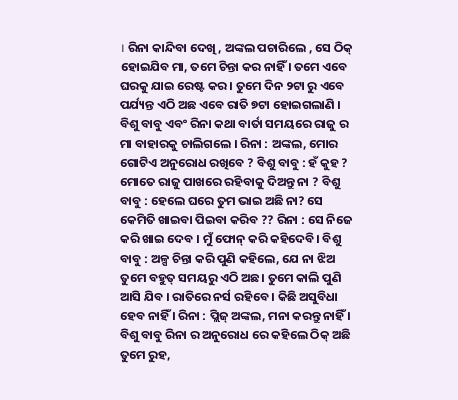। ରିନା କାନ୍ଦିବା ଦେଖି , ଅଙ୍କଲ ପଚାରିଲେ , ସେ ଠିକ୍ ହୋଇଯିବ ମା, ତମେ ଚିନ୍ତା କର ନାହିଁ । ତମେ ଏବେ ଘରକୁ ଯାଇ ରେଷ୍ଟ କର । ତୁମେ ଦିନ ୨ଟା ରୁ ଏବେ ପର୍ଯ୍ୟନ୍ତ ଏଠି ଅଛ ଏବେ ରାତି ୭ଟା ହୋଇଗଲାଣି । ବିଶୁ ବାବୁ ଏବଂ ରିନା କଥା ବାର୍ତା ସମୟରେ ରାଜୁ ର ମା ବାହାରକୁ ଚାଲିଗଲେ । ରିନା : ଅଙ୍କଲ, ମୋର ଗୋଟିଏ ଅନୁରୋଧ ରଖିବେ ? ବିଶୁ ବାବୁ : ହଁ କୁହ ? ମୋତେ ରାଜୁ ପାଖରେ ରହିବାକୁ ଦିଅନ୍ତୁ ନା ? ବିଶୁ ବାବୁ : ହେଲେ ଘରେ ତୁମ ଭାଇ ଅଛି ନା? ସେ କେମିତି ଖାଇବା ପିଇବା କରିବ ?? ରିନା : ସେ ନିଜେ କରି ଖାଇ ଦେବ । ମୁଁ ଫୋନ୍ କରି କହିଦେବି। ବିଶୁ ବାବୁ : ଅଳ୍ପ ଚିନ୍ତା କରି ପୁଣି କହିଲେ, ଯେ ନା ଝିଅ ତୁମେ ବହୁତ୍ ସମୟରୁ ଏଠି ଅଛ। ତୁମେ କାଲି ପୁଣି ଆସି ଯିବ । ରାତିରେ ନର୍ସ ରହିବେ । କିଛି ଅସୁବିଧା ହେବ ନାହିଁ । ରିନା : ପ୍ଲିଜ୍ ଅଙ୍କଲ, ମନା କରନ୍ତୁ ନାହିଁ । ବିଶୁ ବାବୁ ରିନା ର ଅନୁରୋଧ ରେ କହିଲେ ଠିକ୍ ଅଛି ତୁମେ ରୁହ,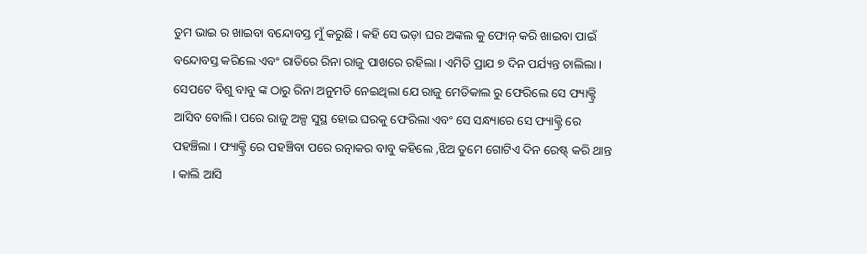ତୁମ ଭାଇ ର ଖାଇବା ବନ୍ଦୋବସ୍ତ ମୁଁ କରୁଛି । କହି ସେ ଭଡ଼ା ଘର ଅଙ୍କଲ କୁ ଫୋନ୍ କରି ଖାଇବା ପାଇଁ ବନ୍ଦୋବସ୍ତ କରିଲେ ଏବଂ ରାତିରେ ରିନା ରାଜୁ ପାଖରେ ରହିଲା । ଏମିତି ପ୍ରାଯ ୭ ଦିନ ପର୍ଯ୍ୟନ୍ତ ଚାଲିଲା । ସେପଟେ ବିଶୁ ବାବୁ ଙ୍କ ଠାରୁ ରିନା ଅନୁମତି ନେଇଥିଲା ଯେ ରାଜୁ ମେଡିକାଲ ରୁ ଫେରିଲେ ସେ ଫ୍ୟାକ୍ଟ୍ରି ଆସିବ ବୋଲି। ପରେ ରାଜୁ ଅଳ୍ପ ସୁସ୍ଥ ହୋଇ ଘରକୁ ଫେରିଲା ଏବଂ ସେ ସନ୍ଧ୍ୟାରେ ସେ ଫ୍ୟାକ୍ଟ୍ରି ରେ ପହଞ୍ଚିଲା । ଫ୍ୟାକ୍ଟ୍ରି ରେ ପହଞ୍ଚିବା ପରେ ରତ୍ନାକର ବାବୁ କହିଲେ ,ଝିଅ ତୁମେ ଗୋଟିଏ ଦିନ ରେଷ୍ଟ୍ କରି ଥାନ୍ତ । କାଲି ଆସି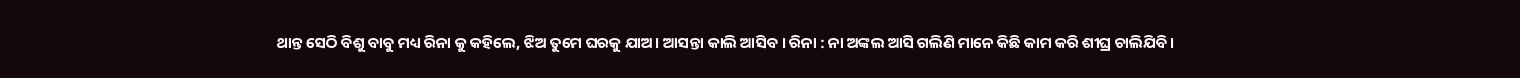ଥାନ୍ତ ସେଠି ବିଶୁ ବାବୁ ମଧ୍ୟ ରିନା କୁ କହିଲେ, ଝିଅ ତୁମେ ଘରକୁ ଯାଅ। ଆସନ୍ତା କାଲି ଆସିବ । ରିନା : ନା ଅଙ୍କଲ ଆସି ଗଲିଣି ମାନେ କିଛି କାମ କରି ଶୀଘ୍ର ଚାଲିଯିବି ।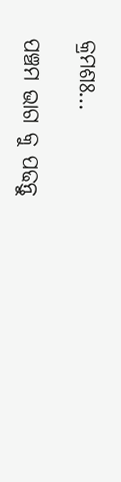କ୍ରମଶଃ…

ପଞ୍ଚମ ଭାଗ କୁ ପଢନ୍ତୁ